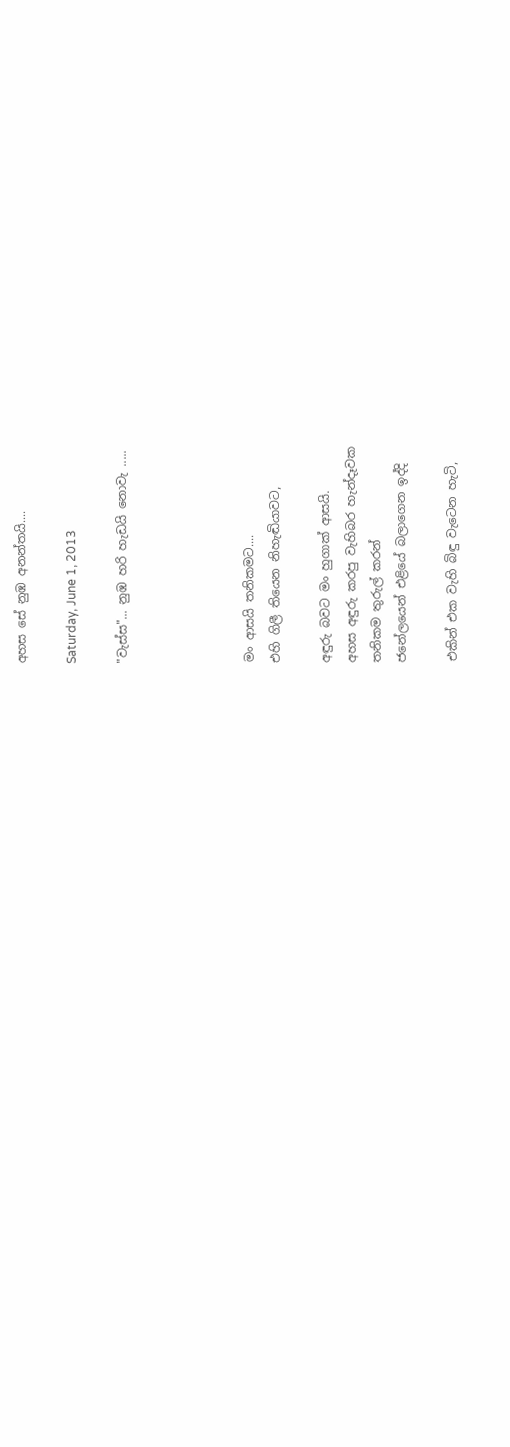අහස සේ නුඹ අනන්තයි....

Saturday, June 1, 2013

"වැස්ස"... නුඹ හරි හැඩයි නොවැ .....




මං ආසයි තනිකමට....
එහි ගිලී තියෙන නිහැඬියාවට,

අඳුරු බවට මං හුගාක් ආසයි.
අහස අඳුරු කරපු වැහිබර හැන්දෑවක
තනිකම තුරුල් කරන්
ජනේලයෙන් එළියේ බලාගෙන ඉද්දි

එකින් එක වැහි බිඳු වැටෙන හැටි,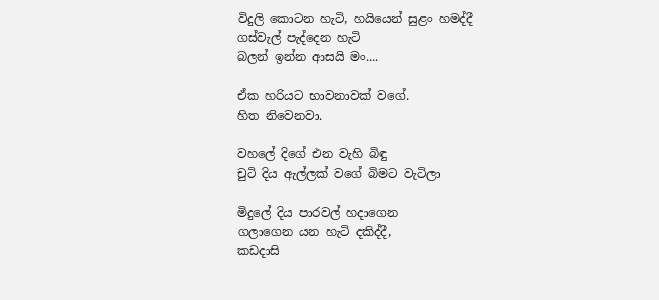විදුලි කොටන හැටි, හයියෙන් සුළං හමද්දී
ගස්වැල් පැද්දෙන හැටි
බලන් ඉන්න ආසයි මං....

ඒක හරියට භාවනාවක් වගේ.
හිත නිවෙනවා.

වහලේ දිගේ එන වැහි බිඳු
චුටි දිය ඇල්ලක් වගේ බිමට වැටිලා

මිදුලේ දිය පාරවල් හදාගෙන
ගලාගෙන යන හැටි දකිද්දී,
කඩදාසි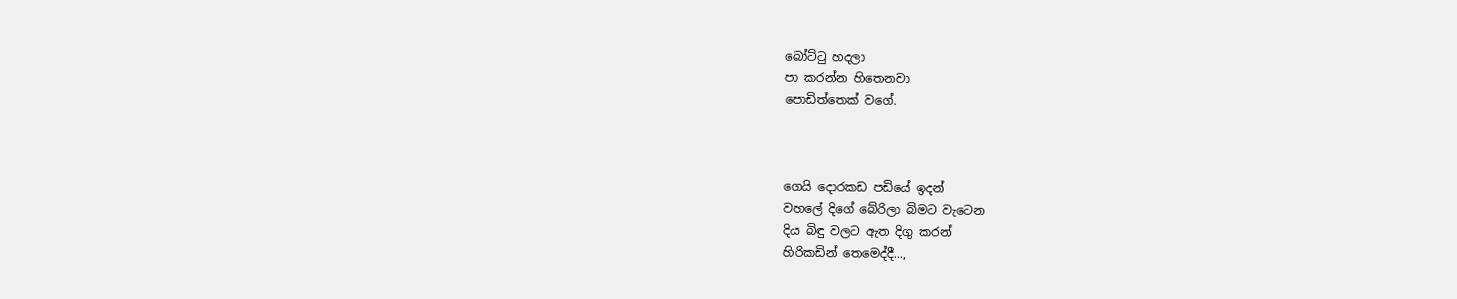බෝට්ටු හදලා
පා කරන්න හිතෙනවා
පොඩිත්තෙක් වගේ.



ගෙයි දොරකඩ පඩියේ ඉදන්
වහලේ දිගේ බේරිලා බිමට වැටෙන
දිය බිඳු වලට ඇත දිගු කරන්
හිරිකඩින් තෙමෙද්දී...,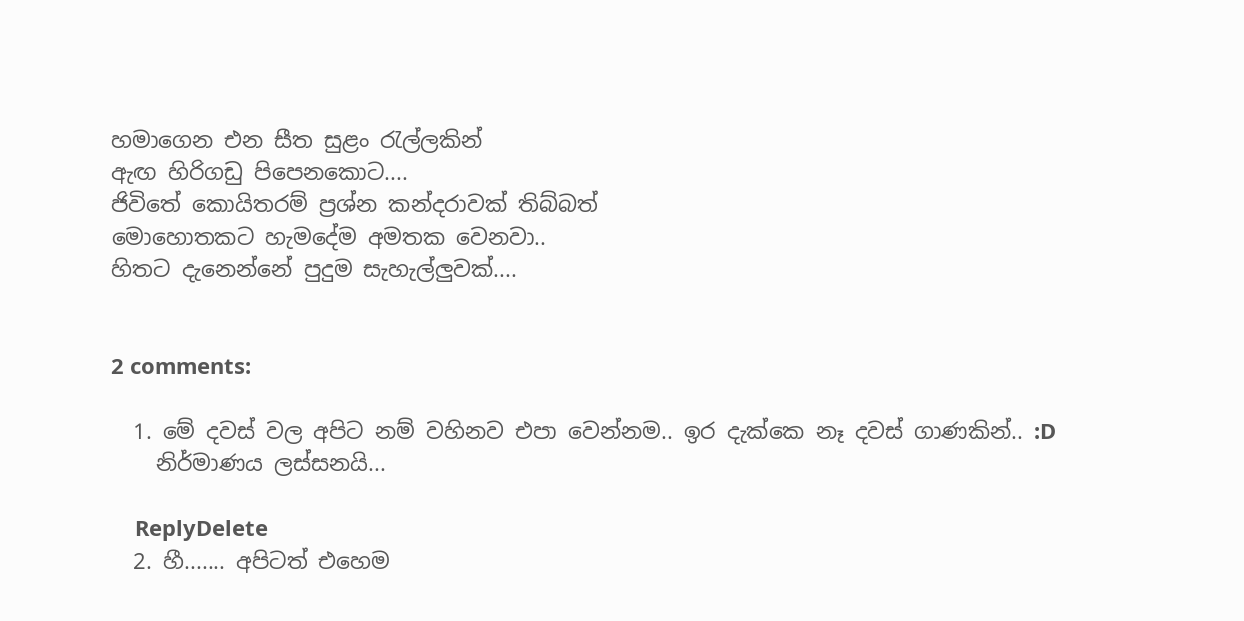හමාගෙන එන සීත සුළං රැල්ලකින්
ඇඟ හිරිගඩු පිපෙනකොට....
ජිවිතේ කොයිතරම් ප්‍රශ්න කන්දරාවක් තිබ්බත්
මොහොතකට හැමදේම අමතක වෙනවා..
හිතට දැනෙන්නේ පුදුම සැහැල්ලුවක්....


2 comments:

  1. මේ දවස් වල අපිට නම් වහිනව එපා වෙන්නම.. ඉර දැක්කෙ නෑ දවස් ගාණකින්.. :D
    නිර්මාණය ලස්සනයි...

    ReplyDelete
  2. හී....... අපිටත් එහෙම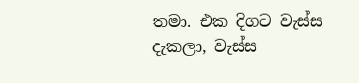තමා. එක දිගට වැස්ස දැකලා, වැස්ස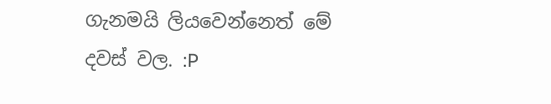ගැනමයි ලියවෙන්නෙත් මේ දවස් වල. :P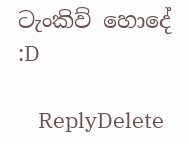ටැංකිව් හොදේ :D

    ReplyDelete